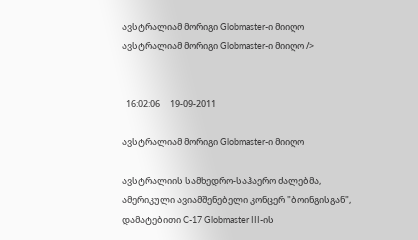ავსტრალიამ მორიგი Globmaster-ი მიიღო ავსტრალიამ მორიგი Globmaster-ი მიიღო />


  16:02:06     19-09-2011

ავსტრალიამ მორიგი Globmaster-ი მიიღო

ავსტრალიის სამხედრო-საჰაერო ძალებმა, ამერიკული ავიამშენებელი კონცერ "ბოინგისგან", დამატებითი C-17 Globmaster III-ის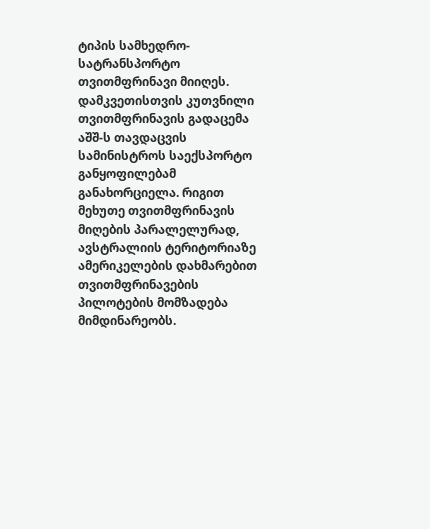ტიპის სამხედრო-სატრანსპორტო თვითმფრინავი მიიღეს. დამკვეთისთვის კუთვნილი თვითმფრინავის გადაცემა აშშ-ს თავდაცვის სამინისტროს საექსპორტო განყოფილებამ განახორციელა. რიგით მეხუთე თვითმფრინავის მიღების პარალელურად, ავსტრალიის ტერიტორიაზე ამერიკელების დახმარებით თვითმფრინავების პილოტების მომზადება მიმდინარეობს.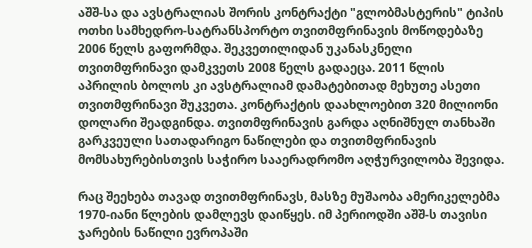აშშ-სა და ავსტრალიას შორის კონტრაქტი "გლობმასტერის" ტიპის ოთხი სამხედრო-სატრანსპორტო თვითმფრინავის მოწოდებაზე 2006 წელს გაფორმდა. შეკვეთილიდან უკანასკნელი თვითმფრინავი დამკვეთს 2008 წელს გადაეცა. 2011 წლის აპრილის ბოლოს კი ავსტრალიამ დამატებითად მეხუთე ასეთი თვითმფრინავი შუკვეთა. კონტრაქტის დაახლოებით 320 მილიონი დოლარი შეადგინდა. თვითმფრინავის გარდა აღნიშნულ თანხაში გარკვეული სათადარიგო ნაწილები და თვითმფრინავის მომსახურებისთვის საჭირო სააერადრომო აღჭურვილობა შევიდა.

რაც შეეხება თავად თვითმფრინავს, მასზე მუშაობა ამერიკელებმა 1970-იანი წლების დამლევს დაიწყეს. იმ პერიოდში აშშ-ს თავისი ჯარების ნაწილი ევროპაში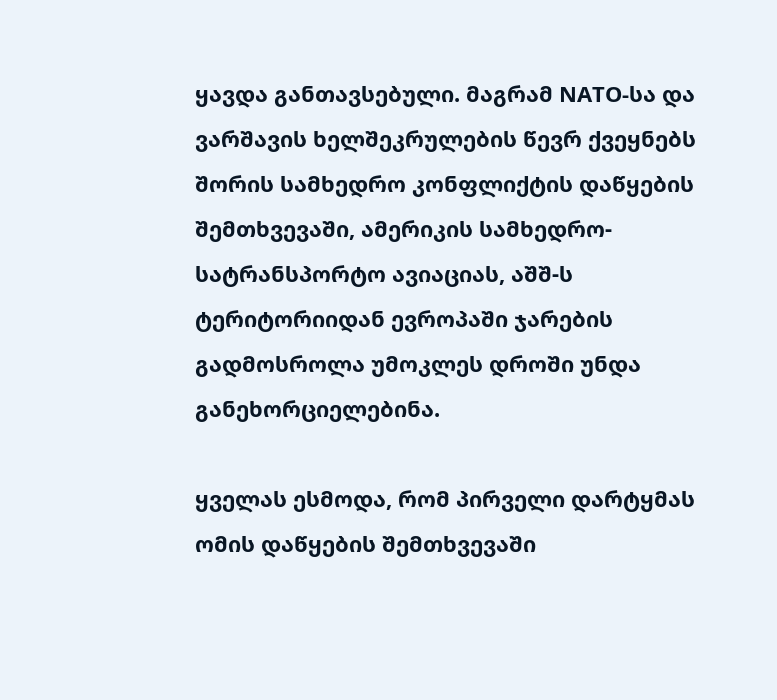ყავდა განთავსებული. მაგრამ NATO-სა და ვარშავის ხელშეკრულების წევრ ქვეყნებს შორის სამხედრო კონფლიქტის დაწყების შემთხვევაში, ამერიკის სამხედრო-სატრანსპორტო ავიაციას, აშშ-ს ტერიტორიიდან ევროპაში ჯარების გადმოსროლა უმოკლეს დროში უნდა განეხორციელებინა.

ყველას ესმოდა, რომ პირველი დარტყმას ომის დაწყების შემთხვევაში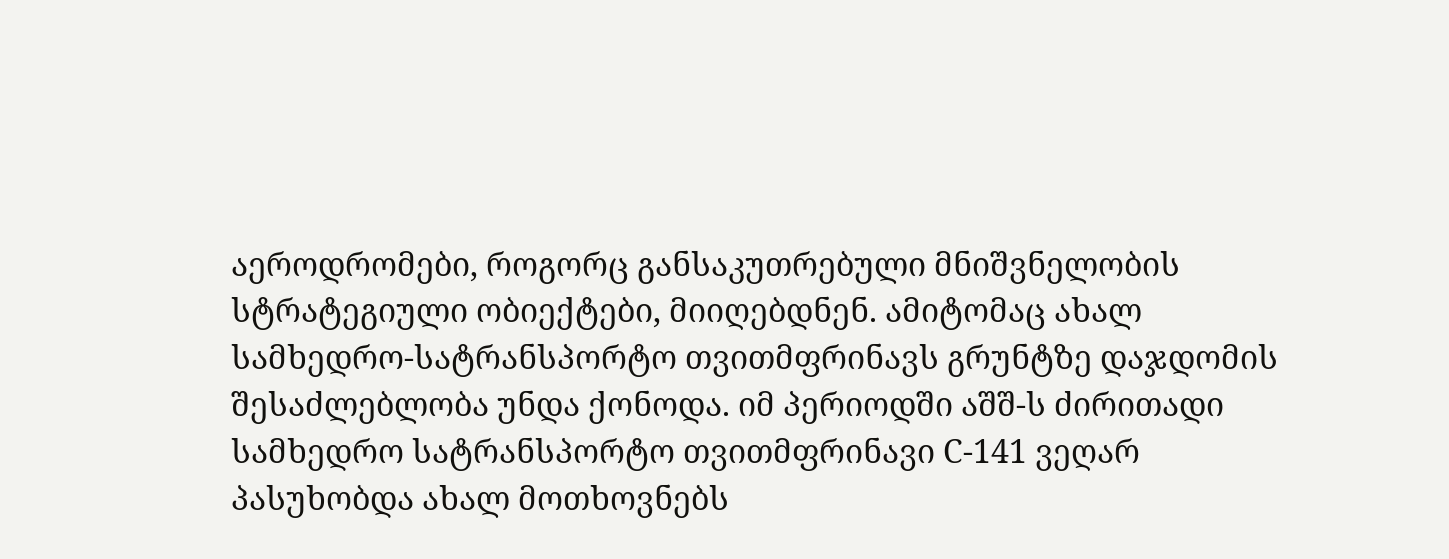აეროდრომები, როგორც განსაკუთრებული მნიშვნელობის სტრატეგიული ობიექტები, მიიღებდნენ. ამიტომაც ახალ სამხედრო-სატრანსპორტო თვითმფრინავს გრუნტზე დაჯდომის შესაძლებლობა უნდა ქონოდა. იმ პერიოდში აშშ-ს ძირითადი სამხედრო სატრანსპორტო თვითმფრინავი С-141 ვეღარ პასუხობდა ახალ მოთხოვნებს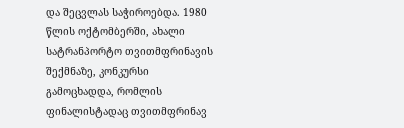და შეცვლას საჭიროებდა. 1980 წლის ოქტომბერში, ახალი სატრანპორტო თვითმფრინავის შექმნაზე, კონკურსი გამოცხადდა, რომლის ფინალისტადაც თვითმფრინავ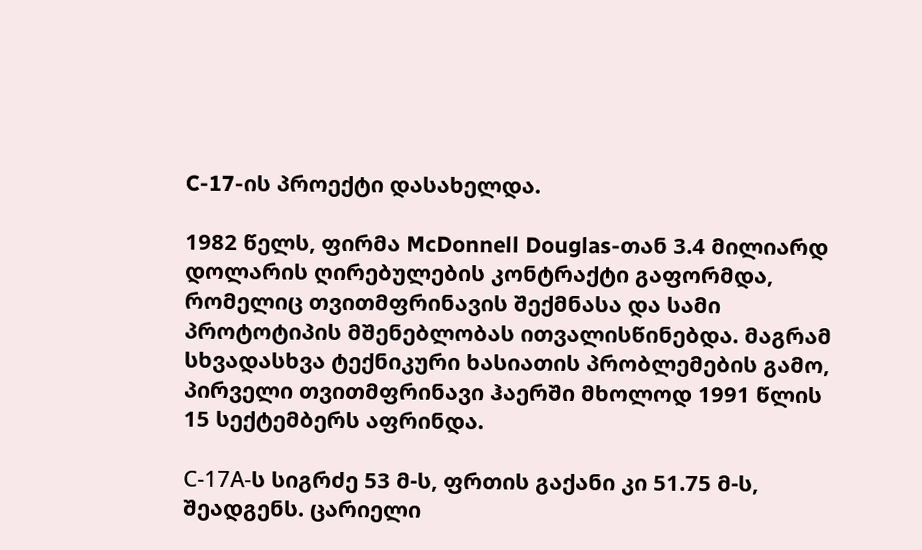C-17-ის პროექტი დასახელდა.

1982 წელს, ფირმა McDonnell Douglas-თან 3.4 მილიარდ დოლარის ღირებულების კონტრაქტი გაფორმდა, რომელიც თვითმფრინავის შექმნასა და სამი პროტოტიპის მშენებლობას ითვალისწინებდა. მაგრამ სხვადასხვა ტექნიკური ხასიათის პრობლემების გამო, პირველი თვითმფრინავი ჰაერში მხოლოდ 1991 წლის 15 სექტემბერს აფრინდა.

С-17А-ს სიგრძე 53 მ-ს, ფრთის გაქანი კი 51.75 მ-ს, შეადგენს. ცარიელი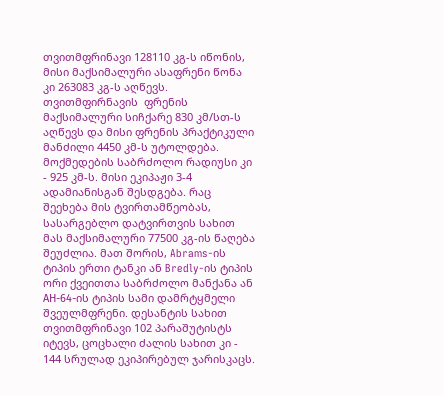თვითმფრინავი 128110 კგ-ს იწონის, მისი მაქსიმალური ასაფრენი წონა კი 263083 კგ-ს აღწევს. თვითმფირნავის  ფრენის მაქსიმალური სიჩქარე 830 კმ/სთ-ს აღწევს და მისი ფრენის პრაქტიკული მანძილი 4450 კმ-ს უტოლდება. მოქმედების საბრძოლო რადიუსი კი - 925 კმ-ს. მისი ეკიპაჟი 3-4 ადამიანისგან შესდგება. რაც შეეხება მის ტვირთამწეობას, სასარგებლო დატვირთვის სახით მას მაქსიმალური 77500 კგ-ის წაღება შეუძლია. მათ შორის, Abrams-ის ტიპის ერთი ტანკი ან Bredly-ის ტიპის ორი ქვეითთა საბრძოლო მანქანა ან АН-64-ის ტიპის სამი დამრტყმელი შვეულმფრენი. დესანტის სახით თვითმფრინავი 102 პარაშუტისტს იტევს, ცოცხალი ძალის სახით კი - 144 სრულად ეკიპირებულ ჯარისკაცს.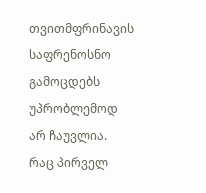თვითმფრინავის საფრენოსნო გამოცდებს უპრობლემოდ არ ჩაუვლია. რაც პირველ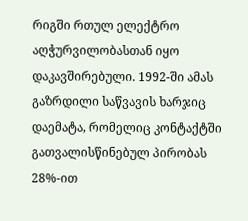რიგში რთულ ელექტრო აღჭურვილობასთან იყო დაკავშირებული. 1992-ში ამას გაზრდილი საწვავის ხარჯიც დაემატა, რომელიც კონტაქტში გათვალისწინებულ პირობას 28%-ით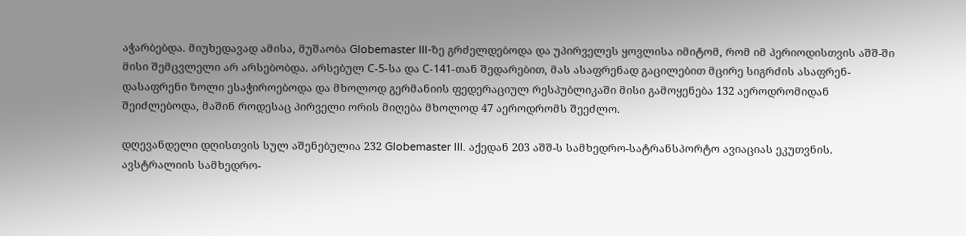აჭარბებდა. მიუხედავად ამისა, მუშაობა Globemaster III-ზე გრძელდებოდა და უპირველეს ყოვლისა იმიტომ, რომ იმ პერიოდისთვის აშშ-ში მისი შემცვლელი არ არსებობდა. არსებულ С-5-სა და С-141-თან შედარებით, მას ასაფრენად გაცილებით მცირე სიგრძის ასაფრენ-დასაფრენი ზოლი ესაჭიროებოდა და მხოლოდ გერმანიის ფედერაციულ რესპუბლიკაში მისი გამოყენება 132 აეროდრომიდან შეიძლებოდა, მაშინ როდესაც პირველი ორის მიღება მხოლოდ 47 აეროდრომს შეეძლო.

დღევანდელი დღისთვის სულ აშენებულია 232 Globemaster III. აქედან 203 აშშ-ს სამხედრო-სატრანსპორტო ავიაციას ეკუთვნის. ავსტრალიის სამხედრო-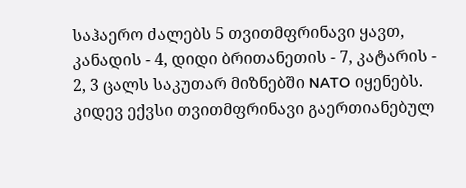საჰაერო ძალებს 5 თვითმფრინავი ყავთ, კანადის - 4, დიდი ბრითანეთის - 7, კატარის - 2, 3 ცალს საკუთარ მიზნებში NATO იყენებს. კიდევ ექვსი თვითმფრინავი გაერთიანებულ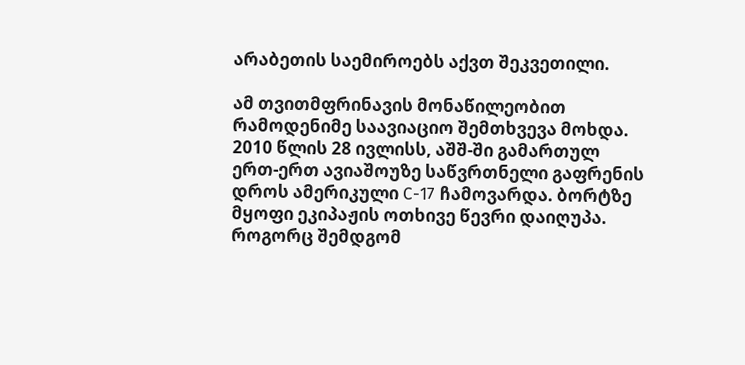არაბეთის საემიროებს აქვთ შეკვეთილი.

ამ თვითმფრინავის მონაწილეობით რამოდენიმე საავიაციო შემთხვევა მოხდა. 2010 წლის 28 ივლისს, აშშ-ში გამართულ ერთ-ერთ ავიაშოუზე საწვრთნელი გაფრენის დროს ამერიკული С-17 ჩამოვარდა. ბორტზე მყოფი ეკიპაჟის ოთხივე წევრი დაიღუპა. როგორც შემდგომ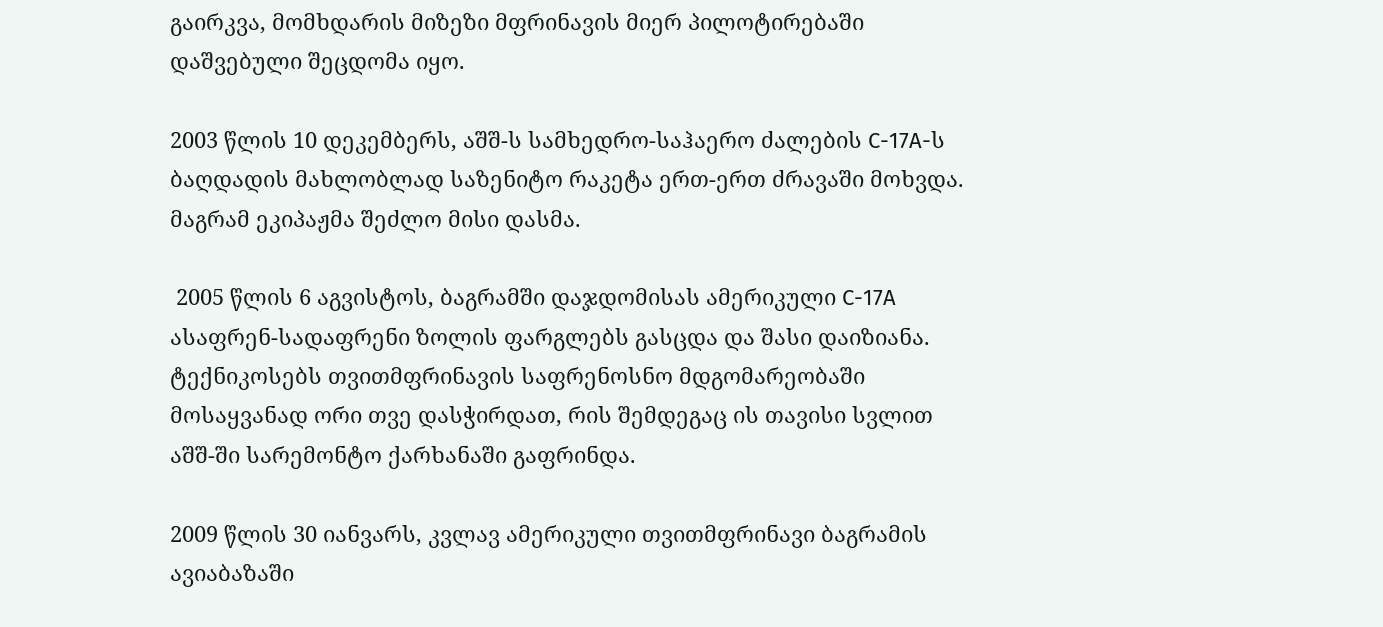გაირკვა, მომხდარის მიზეზი მფრინავის მიერ პილოტირებაში დაშვებული შეცდომა იყო.

2003 წლის 10 დეკემბერს, აშშ-ს სამხედრო-საჰაერო ძალების С-17А-ს ბაღდადის მახლობლად საზენიტო რაკეტა ერთ-ერთ ძრავაში მოხვდა. მაგრამ ეკიპაჟმა შეძლო მისი დასმა.

 2005 წლის 6 აგვისტოს, ბაგრამში დაჯდომისას ამერიკული С-17А ასაფრენ-სადაფრენი ზოლის ფარგლებს გასცდა და შასი დაიზიანა. ტექნიკოსებს თვითმფრინავის საფრენოსნო მდგომარეობაში მოსაყვანად ორი თვე დასჭირდათ, რის შემდეგაც ის თავისი სვლით აშშ-ში სარემონტო ქარხანაში გაფრინდა.

2009 წლის 30 იანვარს, კვლავ ამერიკული თვითმფრინავი ბაგრამის ავიაბაზაში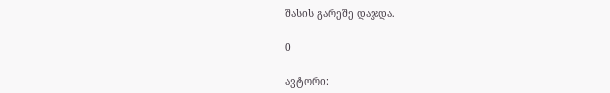შასის გარეშე დაჯდა.

0

ავტორი: